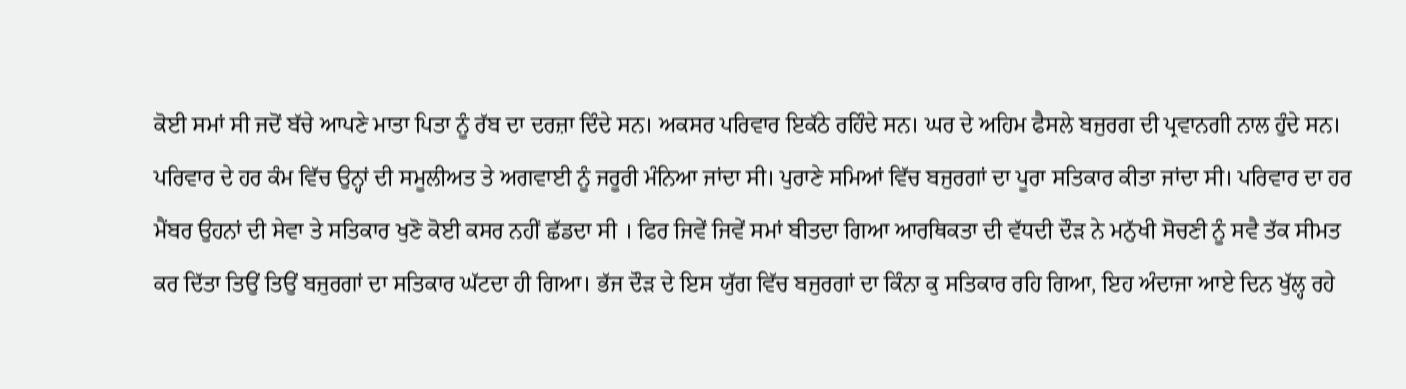ਕੋਈ ਸਮਾਂ ਸੀ ਜਦੋਂ ਬੱਚੇ ਆਪਣੇ ਮਾਤਾ ਪਿਤਾ ਨੂੰ ਰੱਬ ਦਾ ਦਰਜ਼ਾ ਦਿੰਦੇ ਸਨ। ਅਕਸਰ ਪਰਿਵਾਰ ਇਕੱਠੇ ਰਹਿੰਦੇ ਸਨ। ਘਰ ਦੇ ਅਹਿਮ ਫੈਸਲੇ ਬਜੁਰਗ ਦੀ ਪ੍ਰਵਾਨਗੀ ਨਾਲ ਹੁੰਦੇ ਸਨ। ਪਰਿਵਾਰ ਦੇ ਹਰ ਕੰਮ ਵਿੱਚ ਉਨ੍ਹਾਂ ਦੀ ਸਮੂਲੀਅਤ ਤੇ ਅਗਵਾਈ ਨੂੰ ਜਰੂਰੀ ਮੰਨਿਆ ਜਾਂਦਾ ਸੀ। ਪੁਰਾਣੇ ਸਮਿਆਂ ਵਿੱਚ ਬਜੁਰਗਾਂ ਦਾ ਪੂਰਾ ਸਤਿਕਾਰ ਕੀਤਾ ਜਾਂਦਾ ਸੀ। ਪਰਿਵਾਰ ਦਾ ਹਰ ਮੈਂਬਰ ਉਹਨਾਂ ਦੀ ਸੇਵਾ ਤੇ ਸਤਿਕਾਰ ਖੁਣੋ ਕੋਈ ਕਸਰ ਨਹੀਂ ਛੱਡਦਾ ਸੀ । ਫਿਰ ਜਿਵੇਂ ਜਿਵੇਂ ਸਮਾਂ ਬੀਤਦਾ ਗਿਆ ਆਰਥਿਕਤਾ ਦੀ ਵੱਧਦੀ ਦੌੜ ਨੇ ਮਨੁੱਖੀ ਸੋਚਣੀ ਨੂੰ ਸਵੈ ਤੱਕ ਸੀਮਤ ਕਰ ਦਿੱਤਾ ਤਿਉਂ ਤਿਉਂ ਬਜੁਰਗਾਂ ਦਾ ਸਤਿਕਾਰ ਘੱਟਦਾ ਹੀ ਗਿਆ। ਭੱਜ ਦੌੜ ਦੇ ਇਸ ਯੁੱਗ ਵਿੱਚ ਬਜੁਰਗਾਂ ਦਾ ਕਿੰਨਾ ਕੁ ਸਤਿਕਾਰ ਰਹਿ ਗਿਆ, ਇਹ ਅੰਦਾਜਾ ਆਏ ਦਿਨ ਖੁੱਲ੍ਹ ਰਹੇ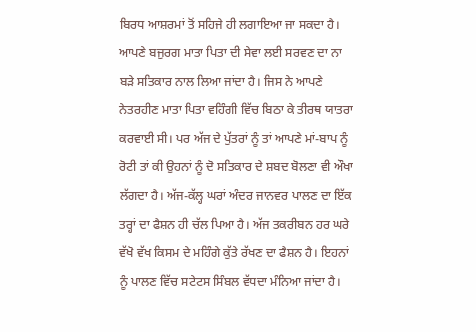ਬਿਰਧ ਆਸ਼ਰਮਾਂ ਤੋਂ ਸਹਿਜੇ ਹੀ ਲਗਾਇਆ ਜਾ ਸਕਦਾ ਹੈ। ਆਪਣੇ ਬਜੁਰਗ ਮਾਤਾ ਪਿਤਾ ਦੀ ਸੇਵਾ ਲਈ ਸਰਵਣ ਦਾ ਨਾ ਬੜੇ ਸਤਿਕਾਰ ਨਾਲ ਲਿਆ ਜਾਂਦਾ ਹੈ। ਜਿਸ ਨੇ ਆਪਣੇ ਨੇਤਰਹੀਣ ਮਾਤਾ ਪਿਤਾ ਵਹਿੰਗੀ ਵਿੱਚ ਬਿਠਾ ਕੇ ਤੀਰਥ ਯਾਤਰਾ ਕਰਵਾਈ ਸੀ। ਪਰ ਅੱਜ ਦੇ ਪੁੱਤਰਾਂ ਨੂੰ ਤਾਂ ਆਪਣੇ ਮਾਂ-ਬਾਪ ਨੂੰ ਰੋਟੀ ਤਾਂ ਕੀ ਉਹਨਾਂ ਨੂੰ ਦੋ ਸਤਿਕਾਰ ਦੇ ਸ਼ਬਦ ਬੋਲਣਾ ਵੀ ਔਖਾ ਲੱਗਦਾ ਹੈ। ਅੱਜ-ਕੱਲ੍ਹ ਘਰਾਂ ਅੰਦਰ ਜਾਨਵਰ ਪਾਲਣ ਦਾ ਇੱਕ ਤਰ੍ਹਾਂ ਦਾ ਫੈਸ਼ਨ ਹੀ ਚੱਲ ਪਿਆ ਹੈ। ਅੱਜ ਤਕਰੀਬਨ ਹਰ ਘਰੇ ਵੱਖੋ ਵੱਖ ਕਿਸਮ ਦੇ ਮਹਿੰਗੇ ਕੁੱਤੇ ਰੱਖਣ ਦਾ ਫੈਸ਼ਨ ਹੈ। ਇਹਨਾਂ ਨੂੰ ਪਾਲਣ ਵਿੱਚ ਸਟੇਟਸ ਸਿੰਬਲ ਵੱਧਦਾ ਮੰਨਿਆ ਜਾਂਦਾ ਹੈ।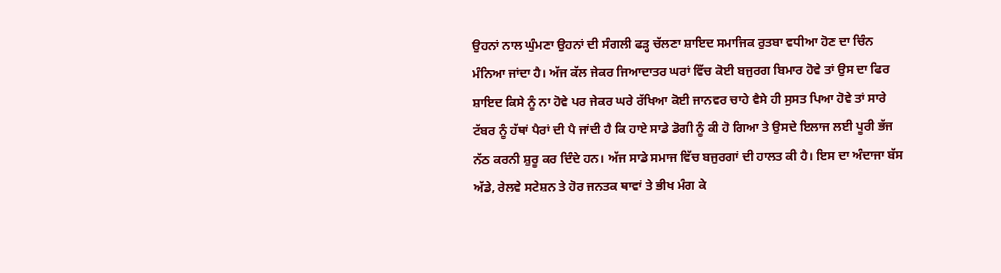ਉਹਨਾਂ ਨਾਲ ਘੁੰਮਣਾ ਉਹਨਾਂ ਦੀ ਸੰਗਲੀ ਫੜ੍ਹ ਚੱਲਣਾ ਸ਼ਾਇਦ ਸਮਾਜਿਕ ਰੁਤਬਾ ਵਧੀਆ ਹੋਣ ਦਾ ਚਿੰਨ ਮੰਨਿਆ ਜਾਂਦਾ ਹੈ। ਅੱਜ ਕੱਲ ਜੇਕਰ ਜਿਆਦਾਤਰ ਘਰਾਂ ਵਿੱਚ ਕੋਈ ਬਜੁਰਗ ਬਿਮਾਰ ਹੋਵੇ ਤਾਂ ਉਸ ਦਾ ਫਿਰ ਸ਼ਾਇਦ ਕਿਸੇ ਨੂੰ ਨਾ ਹੋਵੇ ਪਰ ਜੇਕਰ ਘਰੇ ਰੱਖਿਆ ਕੋਈ ਜਾਨਵਰ ਚਾਹੇ ਵੈਸੇ ਹੀ ਸੁਸਤ ਪਿਆ ਹੋਵੇ ਤਾਂ ਸਾਰੇ ਟੱਬਰ ਨੂੰ ਹੱਥਾਂ ਪੈਰਾਂ ਦੀ ਪੈ ਜਾਂਦੀ ਹੈ ਕਿ ਹਾਏ ਸਾਡੇ ਡੋਗੀ ਨੂੰ ਕੀ ਹੋ ਗਿਆ ਤੇ ਉਸਦੇ ਇਲਾਜ ਲਈ ਪੂਰੀ ਭੱਜ ਨੱਠ ਕਰਨੀ ਸ਼ੁਰੂ ਕਰ ਦਿੰਦੇ ਹਨ। ਅੱਜ ਸਾਡੇ ਸਮਾਜ ਵਿੱਚ ਬਜੁਰਗਾਂ ਦੀ ਹਾਲਤ ਕੀ ਹੈ। ਇਸ ਦਾ ਅੰਦਾਜਾ ਬੱਸ ਅੱਡੇ, ਰੇਲਵੇ ਸਟੇਸ਼ਨ ਤੇ ਹੋਰ ਜਨਤਕ ਥਾਵਾਂ ਤੇ ਭੀਖ ਮੰਗ ਕੇ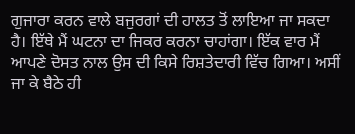ਗੁਜਾਰਾ ਕਰਨ ਵਾਲੇ ਬਜੁਰਗਾਂ ਦੀ ਹਾਲਤ ਤੋਂ ਲਾਇਆ ਜਾ ਸਕਦਾ ਹੈ। ਇੱਥੇ ਮੈਂ ਘਟਨਾ ਦਾ ਜਿਕਰ ਕਰਨਾ ਚਾਹਾਂਗਾ। ਇੱਕ ਵਾਰ ਮੈਂ ਆਪਣੇ ਦੋਸਤ ਨਾਲ ਉਸ ਦੀ ਕਿਸੇ ਰਿਸ਼ਤੇਦਾਰੀ ਵਿੱਚ ਗਿਆ। ਅਸੀਂ ਜਾ ਕੇ ਬੈਠੇ ਹੀ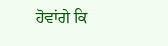ਹੋਵਾਂਗੇ ਕਿ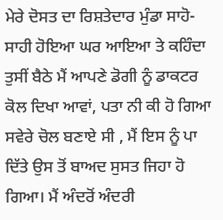ਮੇਰੇ ਦੋਸਤ ਦਾ ਰਿਸ਼ਤੇਦਾਰ ਮੁੰਡਾ ਸਾਹੋ-ਸਾਹੀ ਹੋਇਆ ਘਰ ਆਇਆ ਤੇ ਕਹਿੰਦਾ ਤੁਸੀਂ ਬੈਠੇ ਮੈਂ ਆਪਣੇ ਡੋਗੀ ਨੂੰ ਡਾਕਟਰ ਕੋਲ ਦਿਖਾ ਆਵਾਂ, ਪਤਾ ਨੀ ਕੀ ਹੋ ਗਿਆ ਸਵੇਰੇ ਚੋਲ ਬਣਾਏ ਸੀ , ਮੈਂ ਇਸ ਨੂੰ ਪਾ ਦਿੱਤੇ ਉਸ ਤੋਂ ਬਾਅਦ ਸੁਸਤ ਜਿਹਾ ਹੋ ਗਿਆ। ਮੈਂ ਅੰਦਰੋਂ ਅੰਦਰੀ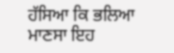ਹੱਸਿਆ ਕਿ ਭਲਿਆ ਮਾਣਸਾ ਇਹ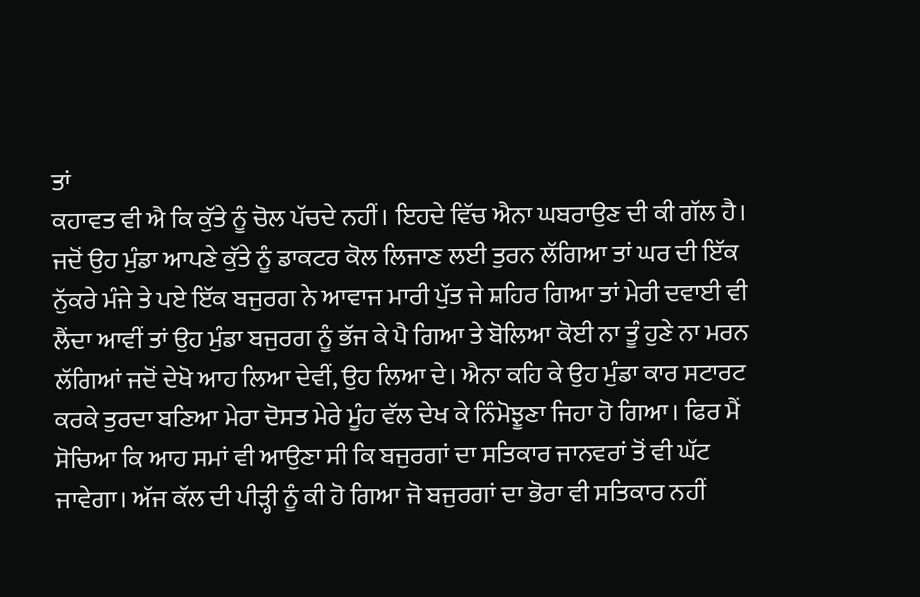ਤਾਂ
ਕਹਾਵਤ ਵੀ ਐ ਕਿ ਕੁੱਤੇ ਨੂੰ ਚੋਲ ਪੱਚਦੇ ਨਹੀਂ। ਇਹਦੇ ਵਿੱਚ ਐਨਾ ਘਬਰਾਉਣ ਦੀ ਕੀ ਗੱਲ ਹੈ। ਜਦੋਂ ਉਹ ਮੁੰਡਾ ਆਪਣੇ ਕੁੱਤੇ ਨੂੰ ਡਾਕਟਰ ਕੋਲ ਲਿਜਾਣ ਲਈ ਤੁਰਨ ਲੱਗਿਆ ਤਾਂ ਘਰ ਦੀ ਇੱਕ ਨੁੱਕਰੇ ਮੰਜੇ ਤੇ ਪਏ ਇੱਕ ਬਜੁਰਗ ਨੇ ਆਵਾਜ ਮਾਰੀ ਪੁੱਤ ਜੇ ਸ਼ਹਿਰ ਗਿਆ ਤਾਂ ਮੇਰੀ ਦਵਾਈ ਵੀ ਲੈਂਦਾ ਆਵੀਂ ਤਾਂ ਉਹ ਮੁੰਡਾ ਬਜੁਰਗ ਨੂੰ ਭੱਜ ਕੇ ਪੈ ਗਿਆ ਤੇ ਬੋਲਿਆ ਕੋਈ ਨਾ ਤੂੰ ਹੁਣੇ ਨਾ ਮਰਨ ਲੱਗਿਆਂ ਜਦੋਂ ਦੇਖੋ ਆਹ ਲਿਆ ਦੇਵੀਂ, ਉਹ ਲਿਆ ਦੇ। ਐਨਾ ਕਹਿ ਕੇ ਉਹ ਮੁੰਡਾ ਕਾਰ ਸਟਾਰਟ ਕਰਕੇ ਤੁਰਦਾ ਬਣਿਆ ਮੇਰਾ ਦੋਸਤ ਮੇਰੇ ਮੂੰਹ ਵੱਲ ਦੇਖ ਕੇ ਨਿੰਮੋਝੂਣਾ ਜਿਹਾ ਹੋ ਗਿਆ। ਫਿਰ ਮੈਂ ਸੋਚਿਆ ਕਿ ਆਹ ਸਮਾਂ ਵੀ ਆਉਣਾ ਸੀ ਕਿ ਬਜੁਰਗਾਂ ਦਾ ਸਤਿਕਾਰ ਜਾਨਵਰਾਂ ਤੋਂ ਵੀ ਘੱਟ ਜਾਵੇਗਾ। ਅੱਜ ਕੱਲ ਦੀ ਪੀੜ੍ਹੀ ਨੂੰ ਕੀ ਹੋ ਗਿਆ ਜੋ ਬਜੁਰਗਾਂ ਦਾ ਭੋਰਾ ਵੀ ਸਤਿਕਾਰ ਨਹੀਂ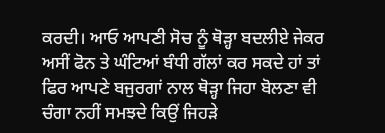ਕਰਦੀ। ਆਓ ਆਪਣੀ ਸੋਚ ਨੂੰ ਥੋੜ੍ਹਾ ਬਦਲੀਏ ਜੇਕਰ ਅਸੀਂ ਫੋਨ ਤੇ ਘੰਟਿਆਂ ਬੰਧੀ ਗੱਲਾਂ ਕਰ ਸਕਦੇ ਹਾਂ ਤਾਂ ਫਿਰ ਆਪਣੇ ਬਜੁਰਗਾਂ ਨਾਲ ਥੋੜ੍ਹਾ ਜਿਹਾ ਬੋਲਣਾ ਵੀ ਚੰਗਾ ਨਹੀਂ ਸਮਝਦੇ ਕਿਉਂ ਜਿਹੜੇ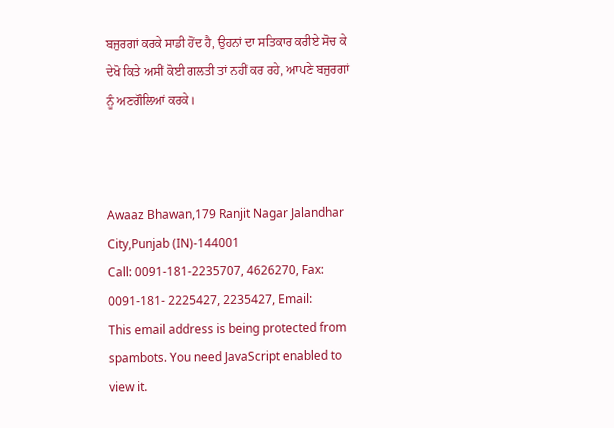ਬਜੁਰਗਾਂ ਕਰਕੇ ਸਾਡੀ ਹੋਂਦ ਹੈ, ਉਹਨਾਂ ਦਾ ਸਤਿਕਾਰ ਕਰੀਏ ਸੋਚ ਕੇ ਦੇਖੋ ਕਿਤੇ ਅਸੀਂ ਕੋਈ ਗਲਤੀ ਤਾਂ ਨਹੀਂ ਕਰ ਰਹੇ, ਆਪਣੇ ਬਜੁਰਗਾਂ ਨੂੰ ਅਣਗੌਲਿਆਂ ਕਰਕੇ।



Awaaz Bhawan,179 Ranjit Nagar Jalandhar City,Punjab (IN)-144001
Call: 0091-181-2235707, 4626270, Fax: 0091-181- 2225427, 2235427, Email:
This email address is being protected from spambots. You need JavaScript enabled to view it.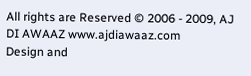All rights are Reserved © 2006 - 2009, AJ DI AWAAZ www.ajdiawaaz.com
Design and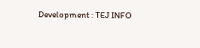Development : TEJ INFO